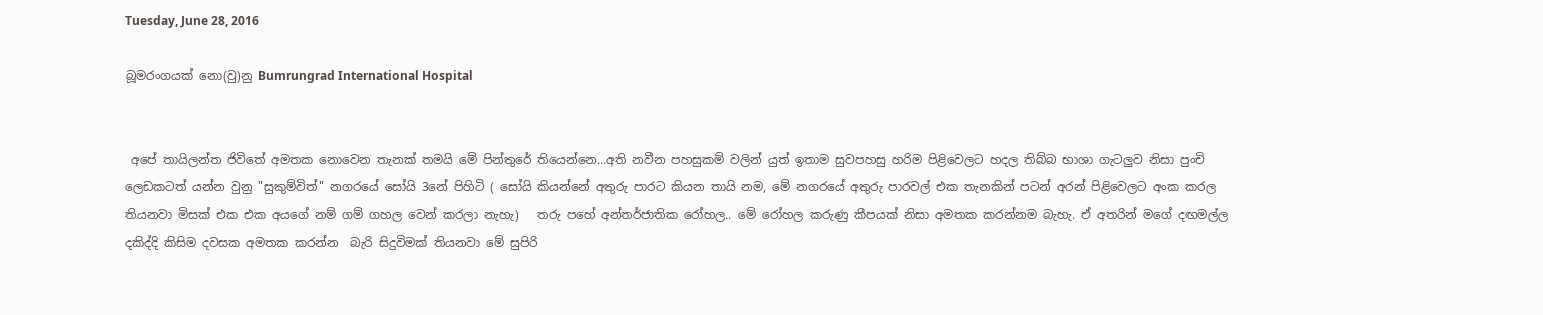Tuesday, June 28, 2016

බූමරංගයක් නො(වු)නු Bumrungrad International Hospital


 අපේ තායිලන්ත ජිවිතේ අමතක නොවෙන තැනක් තමයි මේ පින්තුරේ තියෙන්නෙ...අති නවීන පහසුකම් වලින් යුත් ඉතාම සුවපහසු හරිම පිළිවෙලට හදල තිබ්බ භාශා ගැටලුව නිසා පුංචි ලෙඩකටත් යන්න වුනු "සුකුම්විත්" නගරයේ සෝයි 3නේ පිහිටි ( සෝයි කියන්නේ අතුරු පාරට කියන තායි නම, මේ නගරයේ අතුරු පාරවල් එක තැනකින් පටන් අරන් පිළිවෙලට අංක කරල තියනවා මිසක් එක එක අයගේ නම් ගම් ගහල වෙන් කරලා නැහැ)   තරු පහේ අන්තර්ජාතික රෝහල.. මේ රෝහල කරුණු කීපයක් නිසා අමතක කරන්නම බැහැ. ඒ අතරින් මගේ දඟමල්ල දකිද්දි කිසිම දවසක අමතක කරන්න  බැරි සිදුවිමක් තියනවා මේ සුපිරි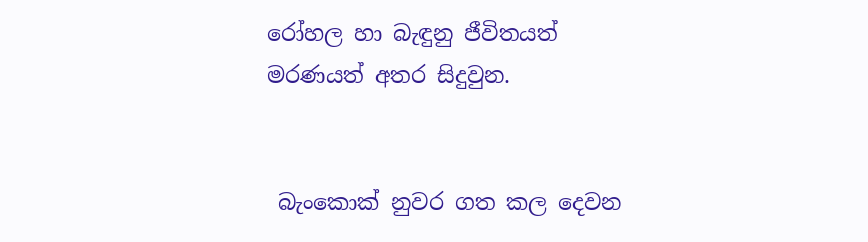රෝහල හා බැඳුනු ජීවිතයත් මරණයත් අතර සිදුවුන.


 බැංකොක් නුවර ගත කල දෙවන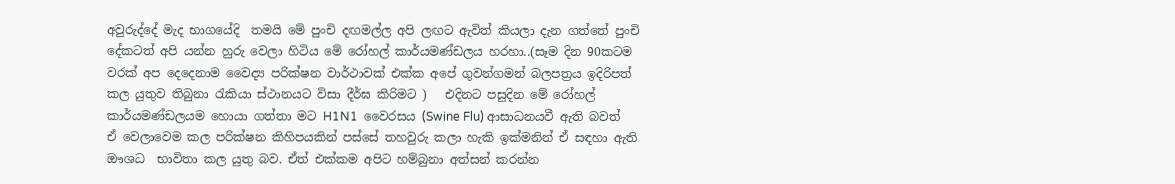අවුරුද්දේ මැද භාගයේදි  තමයි මේ පුංචි දඟමල්ල අපි ලඟට ඇවිත් කියලා දැන ගත්තේ පුංචි දේකටත් අපි යන්න හුරු වෙලා හිටිය මේ රෝහල් කාර්යමණ්ඩලය හරහා..(සෑම දින 90කටම වරක් අප දෙදෙනාම වෛද්‍ය පරික්ෂන වාර්ථාවක් එක්ක අපේ ගුවන්ගමන් බලපත්‍රය ඉදිරිපත් කල යුතුව තිබුනා රැකියා ස්ථානයට විසා දීර්ඝ කිරිමට )   එදිනට පසුදින මේ රෝහල් කාර්යමණ්ඩලයම හොයා ගත්තා මට H1N1  වෛරසය (Swine Flu) ආසාධනයවී ඇති බවත්   ඒ වෙලාවෙම කල පරික්ෂන කිහිපයකින් පස්සේ තහවුරු කලා හැකි ඉක්මනින් ඒ සඳහා ඇති ඖශධ  භාවිතා කල යුතු බව. ඒත් එක්කම අපිට හම්බුනා අත්සන් කරන්න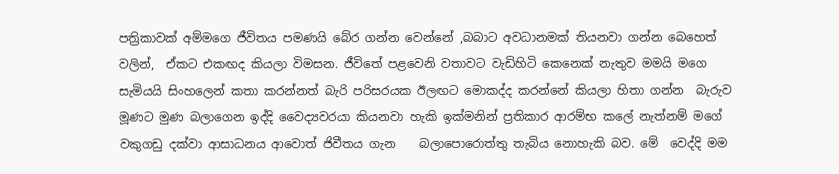පත්‍රිකාවක් අම්මගෙ ජීවිතය පමණයි බේර ගන්න වෙන්නේ ,බබාට අවධානමක් තියනවා ගන්න බෙහෙත්  වලින්,  ඒකට එකඟද කියලා විමසන. ජීවිතේ පළවෙනි වතාවට වැඩිහිටි කෙනෙක් නැතුව මමයි මගෙ සැමියයි සිංහලෙන් කතා කරන්නත් බැරි පරිසරයක ඊලඟට මොකද්ද කරන්නේ කියලා හිතා ගන්න  බැරුව මූණට මුණ බලාගෙන ඉද්දි වෛද්‍යවරයා කියනවා හැකි ඉක්මනින් ප්‍රතිකාර ආරම්භ කලේ නැත්නම් මගේ  වකුගඩු දක්වා ආසාධන‍ය ආවොත් ජිවීතය ගැන    බලාපොරොත්තු තැබිය නොහැකි බව. මේ  වෙද්දි මම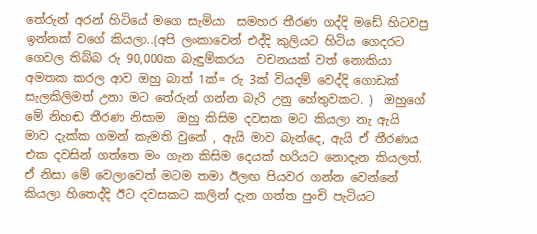තේරුන් අරන් හිටියේ මගෙ සැමියා  සමහර තීරණ ගද්දි මඩේ හිටවපු ඉන්නක් වගේ කියලා..(අපි ලංකාවෙන් එද්දි කුලියට හිටිය ගෙදරට ගෙවල තිබ්බ රු 90,000ක බැඳුම්කරය  වචනයක් වත් නොකියා අමතක කරල ආව ඔහු බාත් 1ක්= රු 3ක් වියදම් වෙද්දි ගොඩක් සැලකිලිමත් උනා මට තේරුන් ගන්න බැරි උනු හේතුවකට. )  ඔහුගේ මේ නිහඬ තීරණ නිසාම  ඔහු කිසිම දවසක මට කියලා නැ ඇයි මාව දැක්ක ගමන් කැමති වුනේ , ඇයි මාව බැන්දෙ, ඇයි ඒ තීරණය  එක දවසින් ගත්තෙ මං ගැන කිසිම දෙයක් හරියට නොදැන කියලත්.  ඒ නිසා මේ වෙලාවෙත් මටම තමා ඊලඟ පියවර ගන්න වෙන්නේ කියලා හිතෙද්දි ඊට දවසකට කලින් දැන ගත්ත පුංචි පැටියට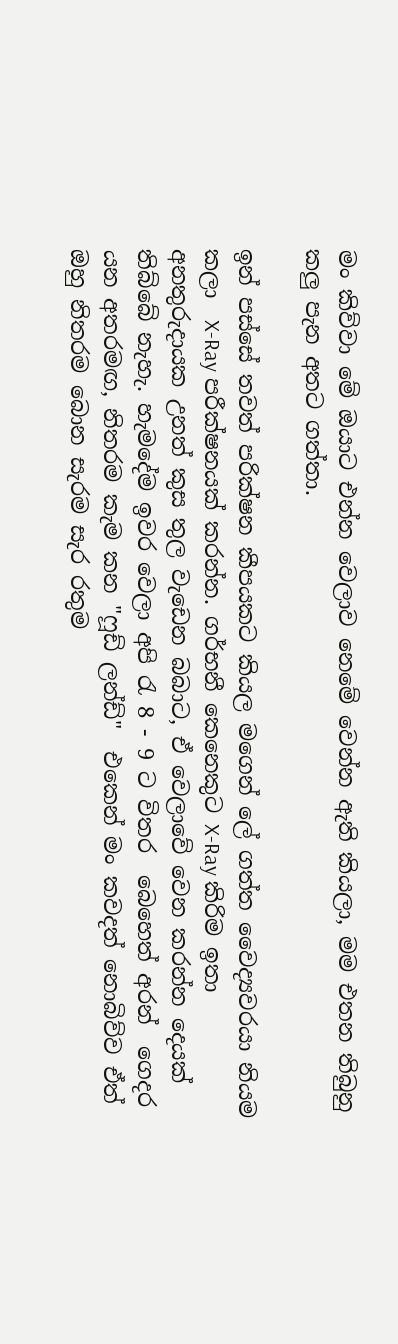මං කිව්වා මේ ඔයාට එන්න වෙලාව නෙමේ වෙන්න ඇති කියලා, මම එතන තිබුනු කලු පැන අතට ගත්තා.

ඉන් පස්සේ තවත් පරික්ෂන කීපයකට කියල මගෙන් ලේ ගත්ත වෛද්‍යවරයා නියම කලා  X-Ray පරීක්ෂනයක් කරන්න. ගර්භනී කෙනෙකුට X-Ray කිරිම ඉතා අනතුරුදායක උනත් කුස තුල වැඩෙන බබාට, ඒ වෙලාවේ වෙන කරන්න දෙයක් තිබ්බේ නැහැ. හැමදේම ඉවර වෙලා අපි රැ 8 - 9 ට විතර  බෙහෙත් අරන්  ගෙදර යන අතරමඟ, නිතරම කැම කන "ෆූඩ් ලන්ඩ්"  එකෙන් මං කවදත් නොබිව්ව ඒත් ඔහු නිතරම බොන සැරම සැර රතුම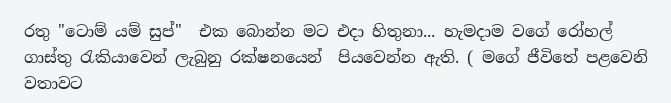රතු "ටොම් යම් සුප්"  එක බොන්න මට එදා හිතුනා... හැමදාම වගේ රෝහල්  ගාස්තු රැකියාවෙන් ලැබුනු රක්ෂනයෙන්  පියවෙන්න ඇති. ( මගේ ජීවිතේ පළවෙනි වතාවට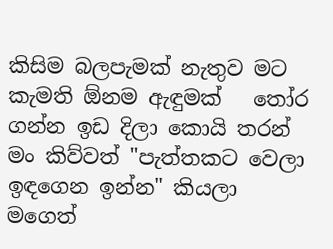කිසිම බලපැමක් නැතුව මට කැමති ඕනම ඇඳුමක්   තෝර ගන්න ඉඩ දිලා කොයි තරන් මං කිව්වත් "පැත්තකට වෙලා ඉඳගෙන ඉන්න" කියලා මගෙත්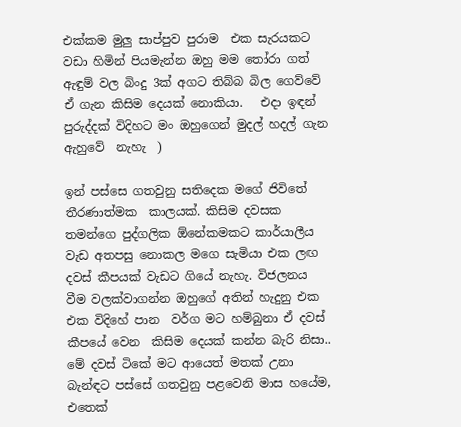එක්කම මුලු සාප්පුව පුරාම  එක සැරයකට වඩා හිමින් පියමැන්න ඔහු මම තෝරා ගත් ඇඳුම් වල බිංදු 3ක් අගට තිබ්බ බිල ගෙව්වේ ඒ ගැන කිසිම දෙයක් නොකියා.   එදා ඉඳන් පුරුද්දක් විදිහට මං ඔහුගෙන් මුදල් හදල් ගැන ඇහුවේ  නැහැ  )

ඉන් පස්සෙ ගතවුනු සතිදෙක මගේ ජිවිතේ තීරණාත්මක  කාලයක්. කිසිම දවසක තමන්ගෙ පුද්ගලික ඕනේකමකට කාර්යාලීය වැඩ අතපසු නොකල මගෙ සැමියා එක ලඟ දවස් කීපයක් වැඩට ගියේ නැහැ. විජලනය  වීම වලක්වාගන්න ඔහුගේ අතින් හැදුනු එක එක විදිහේ පාන  වර්ග මට හම්බුනා ඒ දවස් කීපයේ වෙන  කිසිම දෙයක් කන්න බැරි නිසා.. මේ දවස් ටිකේ මට ආයෙත් මතක් උනා  බැන්ඳට පස්සේ ගතවුනු පළවෙනි මාස හයේම, එතෙක්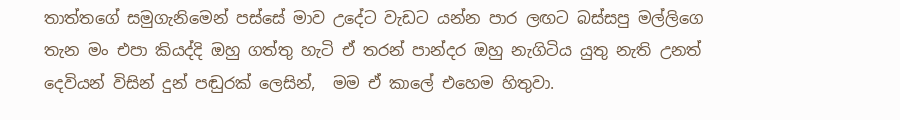තාත්තගේ සමුගැනිමෙන් පස්සේ මාව උදේට වැඩට යන්න පාර ලඟට බස්සපු මල්ලිගෙ තැන මං එපා කියද්දි ඔහු ගත්තු හැටි ඒ තරන් පාන්දර ඔහු නැගිටිය යුතු නැති උනත් දෙවියන් විසින් දුන් පඬුරක් ලෙසින්,  මම ඒ කාලේ එහෙම හිතුවා.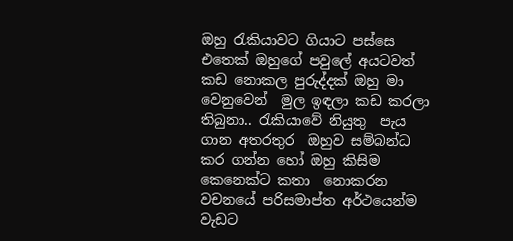ඔහු රැකියාවට ගියාට පස්සෙ එතෙක් ඔහුගේ පවුලේ අයටවත් කඩ නොකල පුරුද්දක් ඔහු මා වෙනුවෙන්  මුල ඉඳලා කඩ කරලා තිබුනා.. රැකියාවේ නියුතු  පැය ගාන අතරතුර  ඔහුව සම්බන්ධ කර ගන්න හෝ ඔහු කිසිම කෙනෙක්ට කතා  නොකරන වචනයේ පරිසමාප්ත අර්ථයෙන්ම  වැඩට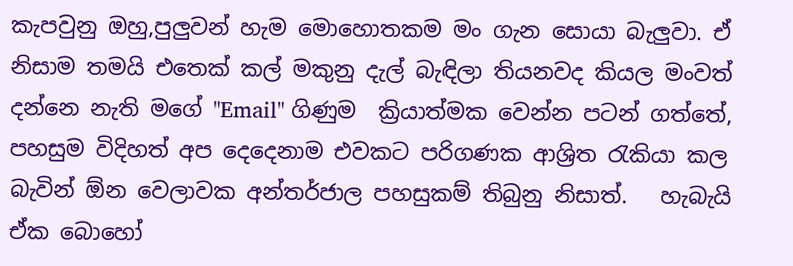කැපවුනු ඔහු,පුලුවන් හැම මොහොතකම මං ගැන සොයා බැලුවා. ඒ නිසාම තමයි එතෙක් කල් මකුනු දැල් බැඳිලා තියනවද කියල මංවත් දන්නෙ නැති මගේ "Email" ගිණුම  ක්‍රියාත්මක වෙන්න පටන් ගත්තේ, පහසුම විදිහත් අප දෙදෙනාම එවකට පරිගණක ආශ්‍රිත රැකියා කල බැවින් ඕන වෙලාවක අන්තර්ජාල පහසුකම් තිබුනු නිසාත්.   හැබැයි ඒක බොහෝ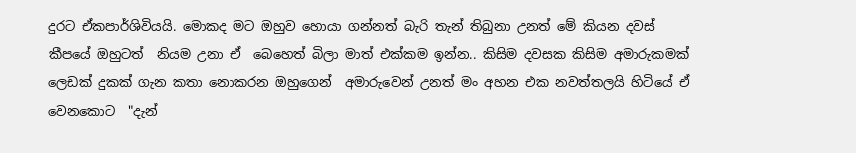දුරට ඒකපාර්ශිවියයි. මොකද මට ඔහුව හොයා ගන්නත් බැරි තැන් තිබුනා උනත් මේ කියන දවස් කීපයේ ඔහුටත්  නියම උනා ඒ  බෙහෙත් බිලා මාත් එක්කම ඉන්න.. කිසිම දවසක කිසිම අමාරුකමක් ලෙඩක් දුකක් ගැන කතා නොකරන ඔහුගෙන්  අමාරුවෙන් උනත් මං අහන එක නවත්තලයි හිටියේ ඒ වෙනකොට  "දැන්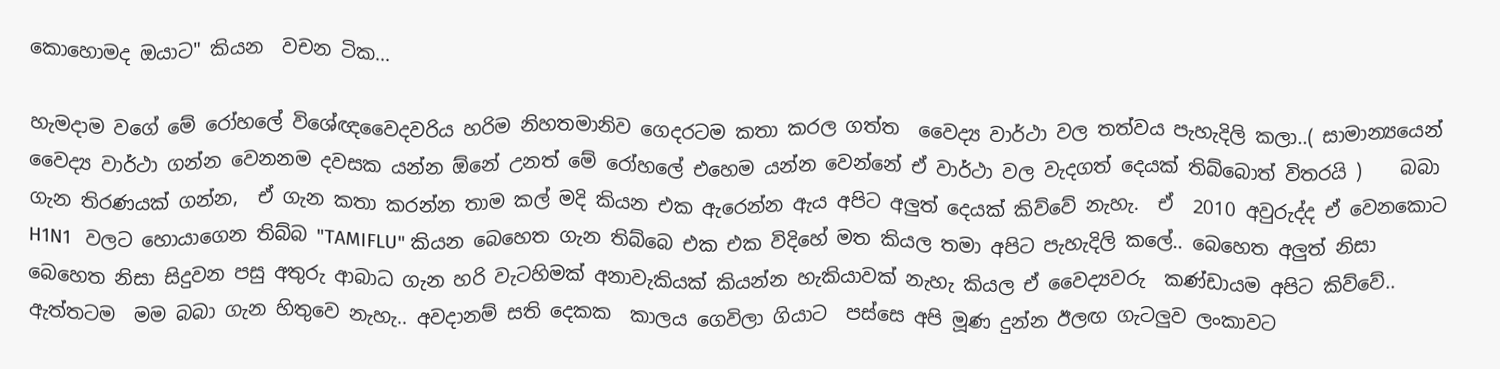කොහොමද ඔයාට" කියන  වචන ටික...

හැමදාම වගේ මේ රෝහලේ විශේඥවෛදවරිය හරිම නිහතමානිව ගෙදරටම කතා කරල ගත්ත  වෛද්‍ය වාර්ථා වල තත්වය පැහැදිලි කලා..( සාමාන්‍යයෙන් වෛද්‍ය වාර්ථා ගන්න වෙනනම දවසක යන්න ඕනේ උනත් මේ රෝහලේ එහෙම යන්න වෙන්නේ ඒ වාර්ථා වල වැදගත් දෙයක් තිබ්බොත් විතරයි )    බබා ගැන තිරණයක් ගන්න,  ඒ ගැන කතා කරන්න තාම කල් මදි කියන එක ඇරෙන්න ඇය අපිට අලුත් දෙයක් කිව්වේ නැහැ.  ඒ  2010 අවුරුද්ද ඒ වෙනකොට H1N1   වලට හොයාගෙන තිබ්බ "TAMIFLU" කියන බෙහෙත ගැන තිබ්බෙ එක එක විදිහේ මත කියල තමා අපිට පැහැදිලි කලේ.. බෙහෙත අලුත් නිසා  බෙහෙත නිසා සිදුවන පසු අතුරු ආබාධ ගැන හරි වැටහිමක් අනාවැකියක් කියන්න හැකියාවක් නැහැ කියල ඒ වෛද්‍යවරු  කණ්ඩායම අපිට කිව්වේ.. ඇත්තටම  මම බබා ගැන හිතුවෙ නැහැ.. අවදානම් සති දෙකක  කාලය ගෙවිලා ගියාට  පස්සෙ අපි මූණ දුන්න ඊලඟ ගැටලුව ලංකාවට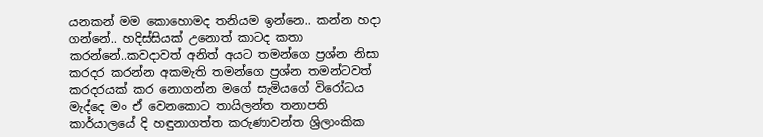යනකන් මම කොහොමද තනියම ඉන්නෙ.. කන්න හදා ගන්නේ.. හදිස්සියක් උනොත් කාටද කතා කරන්නේ..කවදාවත් අනිත් අයට තමන්ගෙ ප්‍රශ්න නිසා කරදර කරන්න අකමැති තමන්ගෙ ප්‍රශ්න තමන්ටවත් කරදරයක් කර නොගන්න මගේ සැමියගේ විරෝධය මැද්දෙ මං ඒ වෙනකොට තායිලන්ත තනාපති කාර්යාලයේ දි හඳුනාගත්ත කරුණාවන්ත ශ්‍රිලාංකික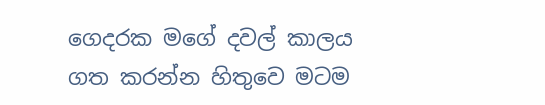ගෙදරක මගේ දවල් කාලය ගත කරන්න හිතුවෙ මටම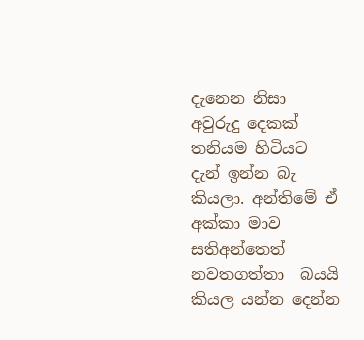දැනෙන නිසා අවුරුදු දෙකක් තනියම හිටියට දැන් ඉන්න බැ කියලා. අන්තිමේ ඒ අක්කා මාව සතිඅන්තෙත් නවතගත්තා  බයයි කියල යන්න දෙන්න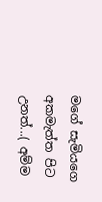මගේ සැමියගෙ අකමැත්ත පිට උනත්...( අම්ම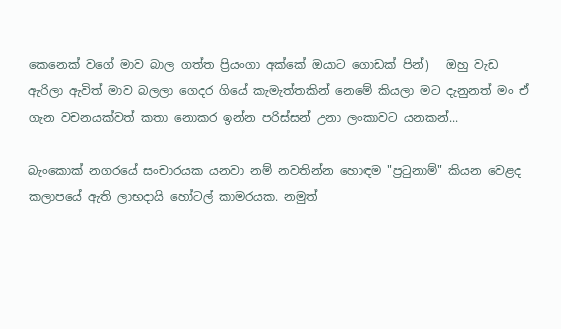කෙනෙක් වගේ මාව බාල ගත්ත ප්‍රියංගා අක්කේ ඔයාට ගොඩක් පින්)   ඔහු වැඩ ඇරිලා ඇවිත් මාව බලලා ගෙදර ගියේ කැමැත්තකින් නෙමේ කියලා මට දැනුනත් මං ඒ ගැන වචනයක්වත් කතා නොකර ඉන්න පරිස්සන් උනා ලංකාවට යනකන්...

බැංකොක් නගරයේ සංචාරයක යනවා නම් නවතින්න හොඳම "ප්‍රටුනාම්" කියන වෙළද කලාපයේ ඇති ලාභදායි හෝටල් කාමරයක. නමුත්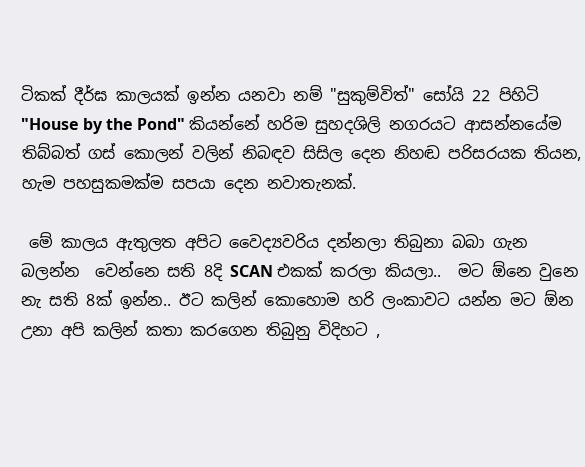ටිකක් දීර්ඝ කාලයක් ඉන්න යනවා නම් "සුකුම්විත්" සෝයි 22 පිහිටි  "House by the Pond" කියන්නේ හරිම සුහදශිලි නගරයට ආසන්නයේම තිබ්බත් ගස් කොලන් වලින් නිබඳව සිසිල දෙන නිහඬ පරිසරයක තියන,  හැම පහසුකමක්ම සපයා දෙන නවාතැනක්.

 මේ කාලය ඇතුලත අපිට වෛද්‍යවරිය දන්නලා තිබුනා බබා ගැන බලන්න  වෙන්නෙ සති 8දි SCAN එකක් කරලා කියලා..  මට ඕනෙ වුනෙ නැ සති 8ක් ඉන්න.. ඊට කලින් කොහොම හරි ලංකාවට යන්න මට ඕන උනා අපි කලින් කතා කරගෙන තිබුනු විදිහට ,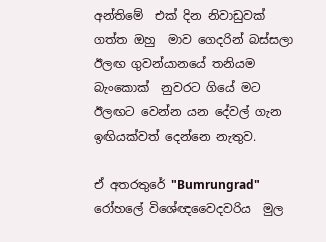අන්තිමේ  එක් දින නිවාඩුවක් ගත්ත ඔහු  මාව ගෙදරින් බස්සලා  ඊලඟ ගුවන්යානයේ තනියම බැංකොක්  නුවරට ගියේ මට ඊලඟට වෙන්න යන දේවල් ගැන ඉඟියක්වත් දෙන්නෙ නැතුව.

ඒ අතරතුරේ "Bumrungrad" රෝහලේ විශේඥවෛදවරිය  මුල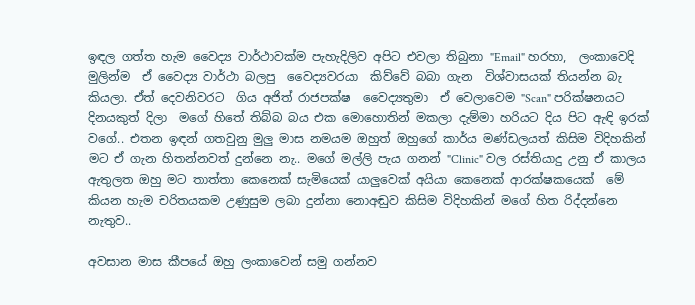ඉඳල ගත්ත හැම වෛද්‍ය වාර්ථාවක්ම පැහැදිලිව අපිට එවලා තිබුනා "Email" හරහා,  ලංකාවෙදි මුලින්ම  ඒ වෛද්‍ය වාර්ථා බලපු  වෛද්‍යවරයා  කිව්වේ බබා ගැන  විශ්වාසයක් තියන්න බැ කියලා. ඒත් දෙවනිවරට  ගිය අජිත් රාජපක්ෂ  වෛද්‍යතුමා  ඒ වෙලාවෙම "Scan" පරික්ෂනයට දිනයකුත් දිලා  මගේ හිතේ තිබ්බ බය එක මොහොතින් මකලා දැම්මා හරියට දිය පිට ඇඳි ඉරක් වගේ.. එතන ඉඳන් ගතවුනු මුලු මාස නමයම ඔහුත් ඔහුගේ කාර්ය මණ්ඩලයත් කිසිම විදිහකින් මට ඒ ගැන හිතන්නවත් දුන්නෙ නැ.. මගේ මල්ලි පැය ගනන් "Clinic" වල රස්තියාදු උනු ඒ කාලය ඇතුලත ඔහු මට තාත්තා කෙනෙක් සැමියෙක් යාලුවෙක් අයියා කෙනෙක් ආරක්ෂකයෙක්  මේ කියන හැම චරිතයකම උණුසුම ලබා දුන්නා නොඅඬුව කිසිම විදිහකින් මගේ හිත රිද්දන්නෙ නැතුව..

අවසාන මාස කීපයේ ඔහු ලංකාවෙන් සමු ගන්නව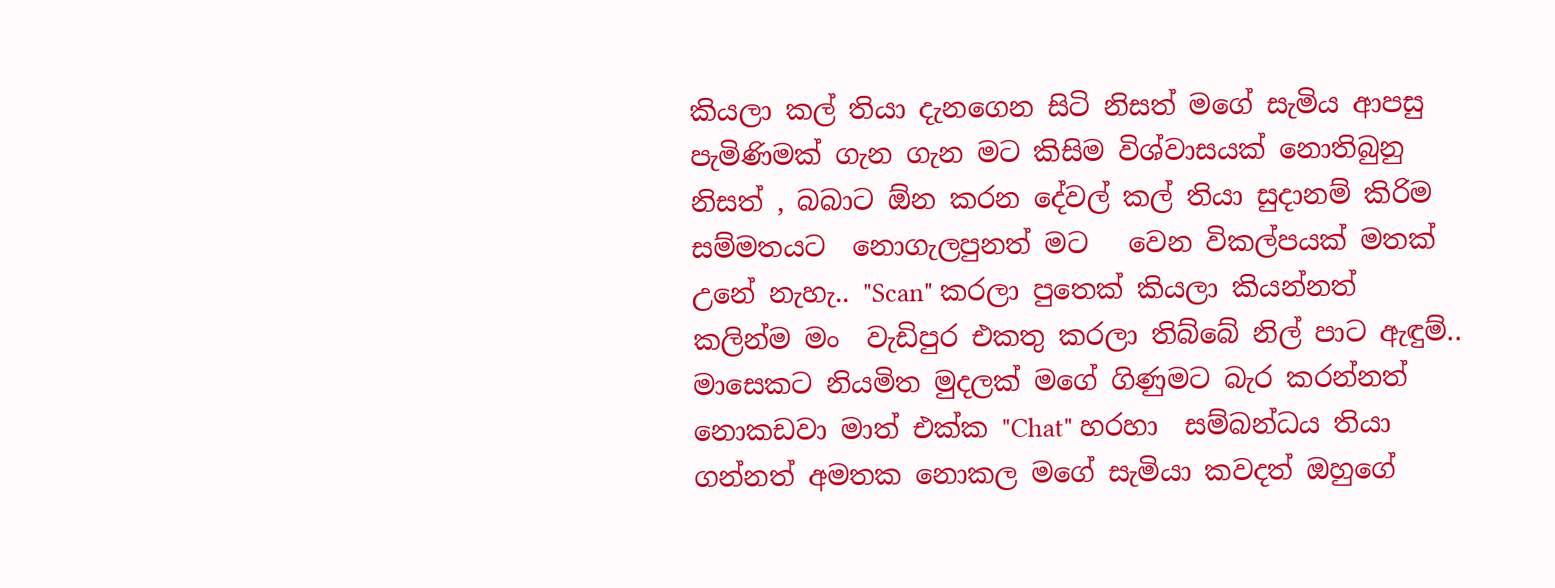කියලා කල් තියා දැනගෙන සිටි නිසත් මගේ සැමිය ආපසු පැමිණිමක් ගැන ගැන මට කිසිම විශ්වාසයක් නොතිබුනු  නිසත් , බබාට ඕන කරන දේවල් කල් තියා සුදානම් කිරිම සම්මතයට  නොගැලපුනත් මට   වෙන විකල්පයක් මතක් උනේ නැහැ.. "Scan" කරලා පුතෙක් කියලා කියන්නත් කලින්ම මං  වැඩිපුර එකතු කරලා තිබ්බේ නිල් පාට ඇඳුම්.. මාසෙකට නියමිත මුදලක් මගේ ගිණුමට බැර කරන්නත් නොකඩවා මාත් එක්ක "Chat" හරහා  සම්බන්ධය තියා ගන්නත් අමතක නොකල මගේ සැමියා කවදත් ඔහුගේ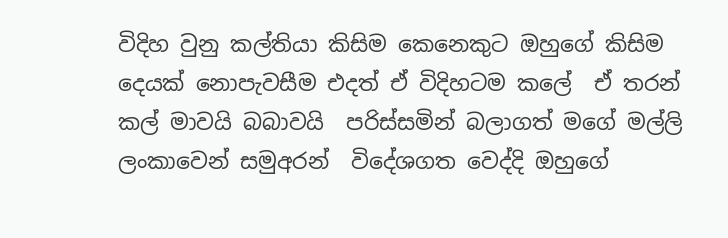විදිහ වුනු කල්තියා කිසිම කෙනෙකුට ඔහුගේ කිසිම දෙයක් නොපැවසීම එදත් ඒ විදිහටම කලේ  ඒ තරන් කල් මාවයි බබාවයි  පරිස්සමින් බලාගත් මගේ මල්ලි ලංකාවෙන් සමුඅරන්  විදේශගත වෙද්දි ඔහුගේ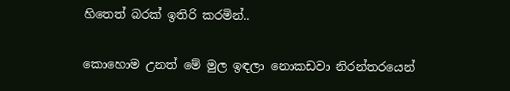හිතෙත් බරක් ඉතිරි කරමින්..

කොහොම උනත් මේ මුල ඉඳලා නොකඩවා නිරන්තරයෙන්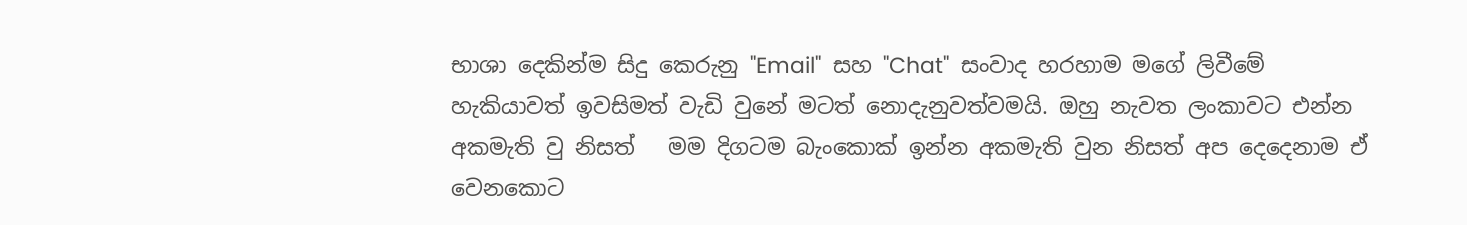භාශා දෙකින්ම සිදු කෙරුනු "Email"  සහ "Chat"  සංවාද හරහාම මගේ ලිවීමේ හැකියාවත් ඉවසිමත් වැඩි වුනේ මටත් නොදැනුවත්වමයි. ඔහු නැවත ලංකාවට එන්න අකමැති වු නිසත්   මම දිගටම බැංකොක් ඉන්න අකමැති වුන නිසත් අප දෙදෙනාම ඒ වෙනකොට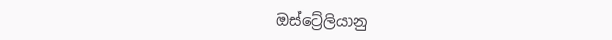ඔස්ට්‍රේලියානු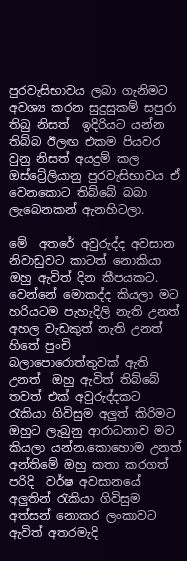පුරවැසිභාවය ලබා ගැනිමට අවශ්‍ය කරන සුදුසුකම් සපුරා තිබු නිසත්  ඉදිරියට යන්න තිබ්බ ඊලඟ එකම පියවර වුනු නිසත් අයදුම් කල ඔස්ට්‍රේලියානු පුරවැසිභාවය ඒ වෙනකොට තිබ්බේ බබා ලැබෙනකන් ඇනහිටලා.

මේ  අතරේ අවුරුද්ද අවසාන නිවාඩුවට කාටත් නොකියා ඔහු ඇවිත් දින කීපයකට. වෙන්නේ මොකද්ද කියලා මට හරියටම පැහැදිලි නැති උනත්  අහල වැඩකුත් නැති උනත් හිතේ පුංචි බලාපොරොත්තුවක් ඇති උනත්  ඔහු ඇවිත් තිබ්බේ තවත් එක් අවුරුද්දකට රැකියා ගිවිසුම අලුත් කිරිමට ඔහුට ලැබුනු ආරාධනාව මට කියලා යන්න.කොහොම උනත් අන්තිමේ ඔහු කතා කරගත් පරිදි  වර්ෂ අවසානයේ අලුතින් රැකියා ගිවිසුම අත්සන් නොකර ලංකාවට  ඇවිත් අතරමැදි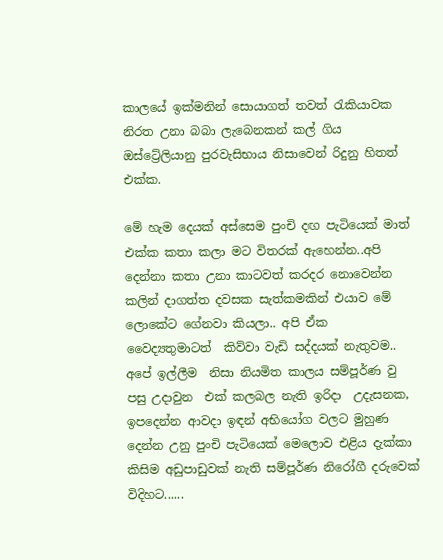කාලයේ ඉක්මනින් සොයාගත් තවත් රැකියාවක නිරත උනා බබා ලැබෙනකන් කල් ගිය ඔස්ට්‍රේලියානු පුරවැසිභාය නිසාවෙන් රිදුනු හිතත් එක්ක.

මේ හැම දෙයක් අස්සෙම පුංචි දඟ පැටියෙක් මාත් එක්ක කතා කලා මට විතරක් ඇහෙන්න..අපි දෙන්නා කතා උනා කාටවත් කරදර නොවෙන්න කලින් දාගත්ත දවසක සැත්කමකින් එයාව මේ ලොකේට ගේනවා කියලා.. අපි ඒක වෛද්‍යතුමාටත්  කිව්වා වැඩි සද්දයක් නැතුවම.. අපේ ඉල්ලීම  නිසා නියමිත කාලය සම්පූර්ණ වු පසු උදාවුන  එක් කලබල නැති ඉරිදා  උදැසනක,  ඉපදෙන්න ආවදා ඉඳන් අභියෝග වලට මුහුණ දෙන්න උනු පුංචි පැටියෙක් මෙලොව එළිය දැක්කා කිසිම අඩුපාඩුවක් නැති සම්පූර්ණ නිරෝගී දරුවෙක් විදිහට......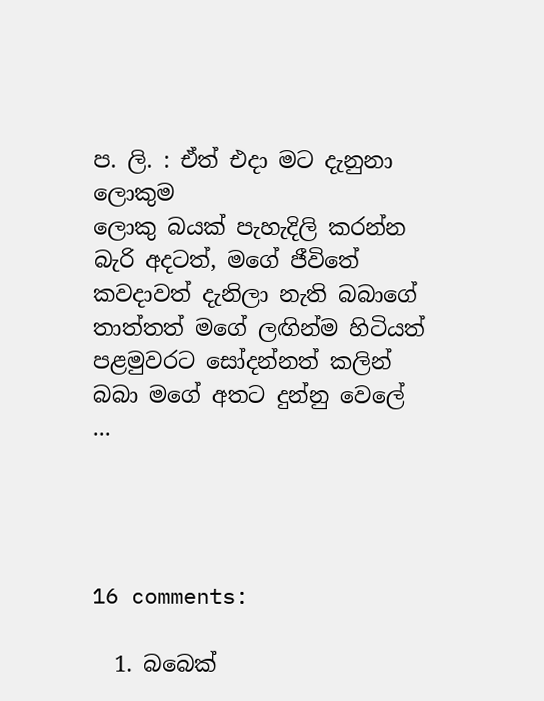ප. ලි. : ඒත් එදා මට දැනුනා ලොකුම
ලොකු බයක් පැහැදිලි කරන්න බැරි අදටත්, මගේ ජීවිතේ කවදාවත් දැනිලා නැති බබාගේ තාත්තත් මගේ ලඟින්ම හිටියත් පළමුවරට සෝදන්නත් කලින් බබා මගේ අතට දුන්නු වෙලේ ...




16 comments:

  1. බබෙක්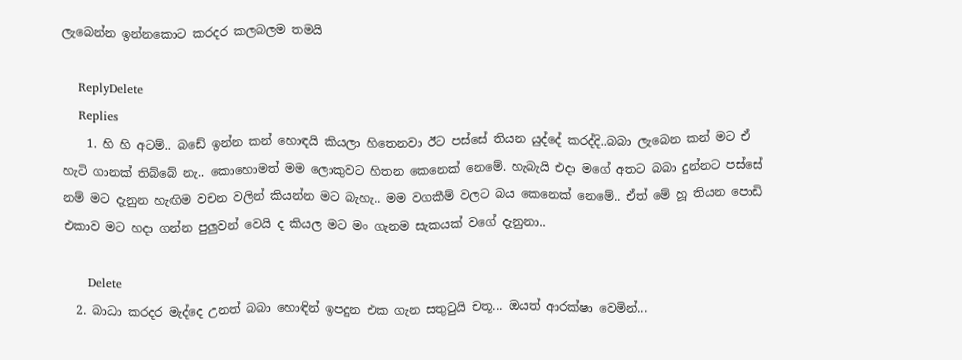ලැබෙන්න ඉන්නකොට කරදර කලබලම තමයි

    ReplyDelete
    Replies
    1. හි හි අටම්.. බඩේ ඉන්න කන් හොඳයි කියලා හිතෙනවා ඊට පස්සේ තියන යුද්දේ කරද්දි..බබා ලැබෙන කන් මට ඒ හැටි ගානක් තිබ්බේ නැ.. කොහොමත් මම ලොකුවට හිතන කෙනෙක් නෙමේ. හැබැයි එදා මගේ අතට බබා දුන්නට පස්සේ නම් මට දැනුන හැඟිම වචන වලින් කියන්න මට බැහැ.. මම වගකීම් වලට බය කෙනෙක් නෙමේ.. ඒත් මේ හූ තියන පොඩි එකාව මට හදා ගන්න පුලුවන් වෙයි ද කියල මට මං ගැනම සැකයක් වගේ දැනුනා..

      Delete
  2. බාධා කරදර මැද්දෙ උනත් බබා හොඳින් ඉපදුන එක ගැන සතුටුයි චතූ... ඔයත් ආරක්ෂා වෙමින්...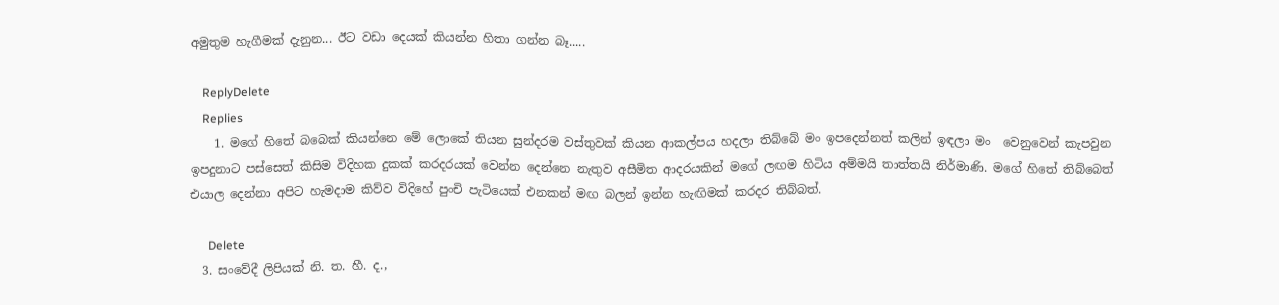අමුතුම හැගීමක් දැනුන... ඊට වඩා දෙයක් කියන්න හිතා ගන්න බෑ.....

    ReplyDelete
    Replies
    1. මගේ හිතේ බබෙක් කියන්නෙ මේ ලොකේ තියන සුන්දරම වස්තුවක් කියන ආකල්පය හදලා තිබ්බේ මං ඉපදෙන්නත් කලින් ඉඳලා මං  වෙනුවෙන් කැපවුන ඉපදුනාට පස්සෙත් කිසිම විදිහක දුකක් කරදරයක් වෙන්න දෙන්නෙ නැතුව අසීමිත ආදරයකින් මගේ ලඟම හිටිය අම්මයි තාත්තයි නිර්මාණි. මගේ හිතේ තිබ්බෙත් එයාල දෙන්නා අපිට හැමදාම කිව්ව විදිහේ පුංචි පැටියෙක් එනකන් මඟ බලන් ඉන්න හැඟිමක් කරදර තිබ්බත්.

      Delete
  3. සංවේදී ලිපියක් නි. ත. හී. ද.,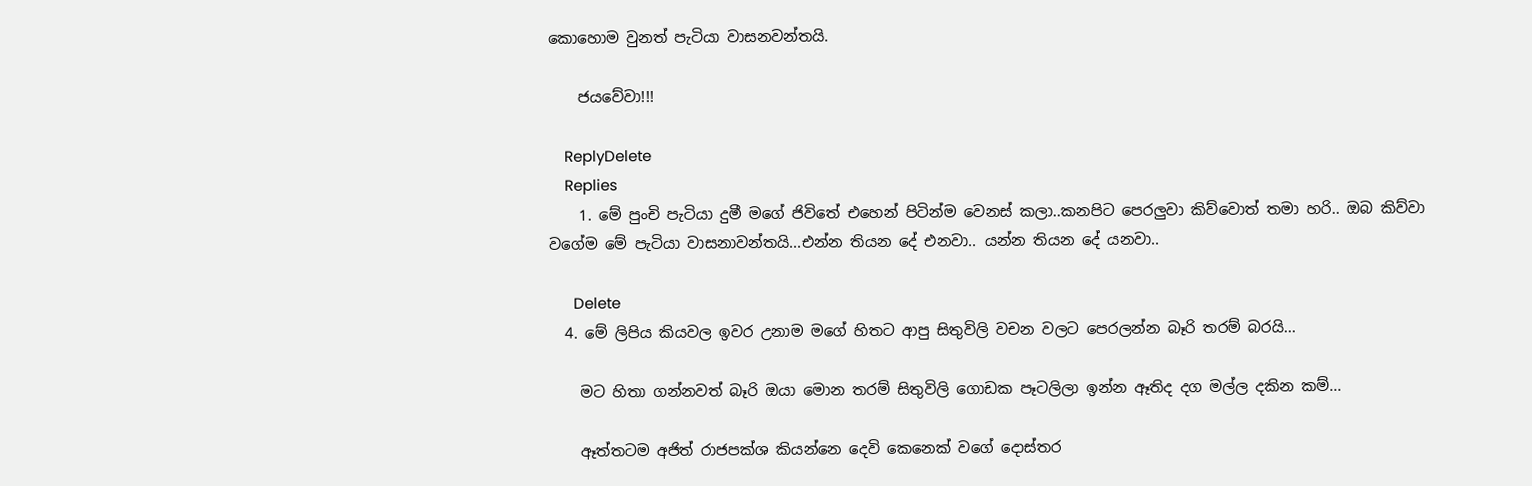කොහොම වුනත් පැටියා වාසනවන්තයි.

    ජයවේවා!!!

    ReplyDelete
    Replies
    1. මේ පුංචි පැටියා දුමී මගේ ජිවිතේ එහෙන් පිටින්ම වෙනස් කලා..කනපිට පෙරලුවා කිව්වොත් තමා හරි.. ඔබ කිව්වා වගේම මේ පැටියා වාසනාවන්තයි...එන්න තියන දේ එනවා.. යන්න තියන දේ යනවා..

      Delete
  4. මේ ලිපිය කියවල ඉවර උනාම මගේ හිතට ආපු සිතුවිලි වචන වලට පෙරලන්න බෑරි තරම් බරයි...

    මට හිතා ගන්නවත් බෑරි ඔයා මොන තරම් සිතුවිලි ගොඩක පෑටලිලා ඉන්න ඈතිද දග මල්ල දකින කම්...

    ඈත්තටම අජිත් රාජපක්ශ කියන්නෙ දෙවි කෙනෙක් වගේ දොස්තර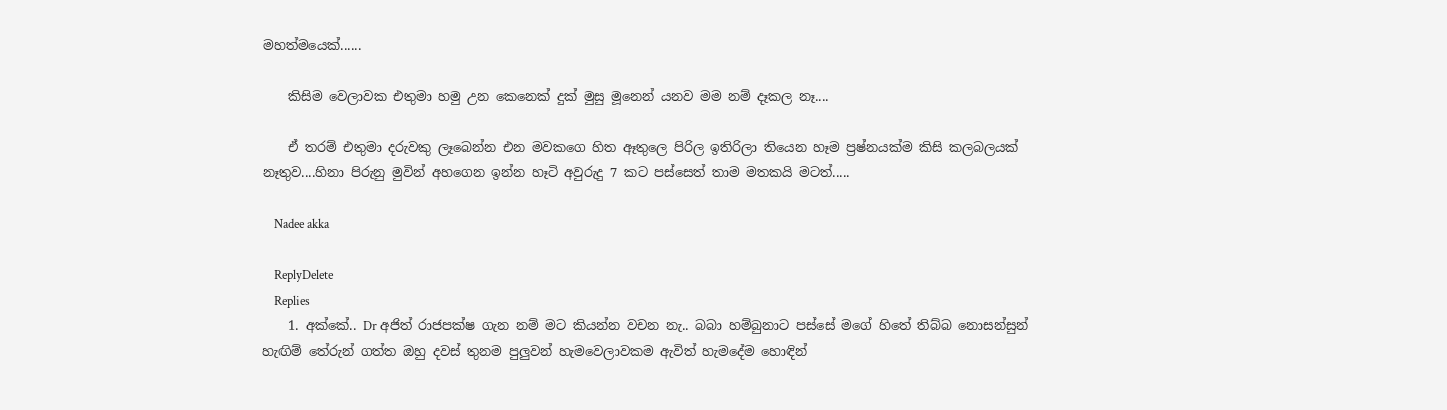මහත්මයෙක්......

    කිසිම වෙලාවක එතුමා හමු උන කෙනෙක් දුක් මුසු මූනෙන් යනව මම නම් දෑකල නෑ....

    ඒ තරම් එතුමා දරුවකු ලෑබෙන්න එන මවකගෙ හිත ඈතුලෙ පිරිල ඉතිරිලා තියෙන හෑම ප්‍රෂ්නයක්ම කිසි කලබලයක් නෑතුව....හිනා පිරුනු මුවින් අහගෙන ඉන්න හෑටි අවුරුදු 7 කට පස්සෙත් තාම මතකයි මටත්.....

    Nadee akka

    ReplyDelete
    Replies
    1. අක්කේ.. Dr අජිත් රාජපක්ෂ ගැන නම් මට කියන්න වචන නැ.. බබා හම්බුනාට පස්සේ මගේ හිතේ තිබ්බ නොසන්සුන් හැඟිම් තේරුන් ගත්ත ඔහු දවස් තුනම පුලුවන් හැමවෙලාවකම ඇවිත් හැමදේම හොඳින්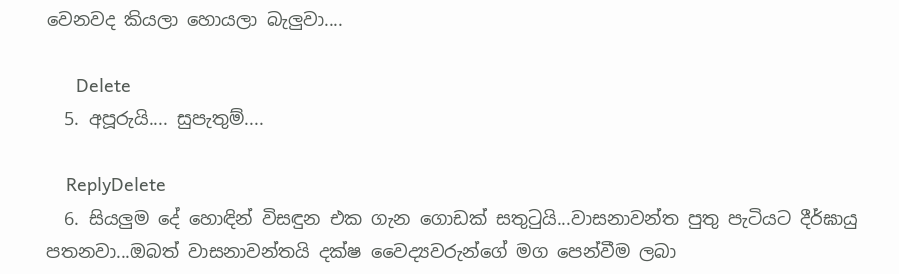වෙනවද කියලා හොයලා බැලුවා....

      Delete
  5. අපූරුයි.... සුපැතුම්....

    ReplyDelete
  6. සියලුම දේ හොඳින් විසඳුන එක ගැන ගොඩක් සතුටුයි...වාසනාවන්ත පුතු පැටියට දීර්ඝායු පතනවා...ඔබත් වාසනාවන්තයි දක්ෂ වෛද්‍යවරුන්ගේ මග පෙන්වීම ලබා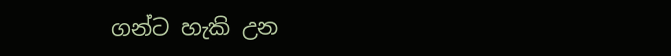ගන්ට හැකි උන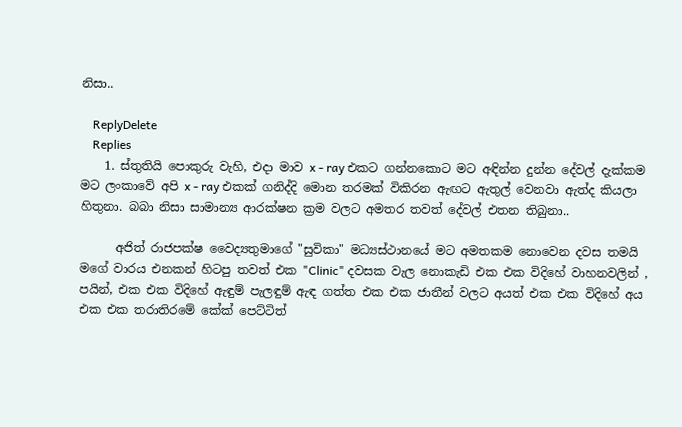නිසා..

    ReplyDelete
    Replies
    1. ස්තුතියි පොකුරු වැහි, එදා මාව x - ray එකට ගන්නකොට මට අඳින්න දුන්න දේවල් දැක්කම මට ලංකාවේ අපි x - ray එකක් ගනිද්දි මොන තරමක් විකිරන ඇඟට ඇතුල් වෙනවා ඇත්ද කියලා හිතුනා. බබා නිසා සාමාන්‍ය ආරක්ෂන ක්‍රම වලට අමතර තවත් දේවල් එතන තිබුනා..

      අජිත් රාජපක්ෂ වෛද්‍යතුමාගේ "සුවිකා" මධ්‍යස්ථානයේ මට අමතකම නොවෙන දවස තමයි මගේ වාරය එනකන් හිටපු තවත් එක "Clinic" දවසක වැල නොකැඩි එක එක විදිහේ වාහනවලින් , පයින්, එක එක විදිහේ ඇඳුම් පැලඳුම් ඇඳ ගත්ත එක එක ජාතීන් වලට අයත් එක එක විදිහේ අය එක එක තරාතිරමේ කේක් පෙට්ටිත්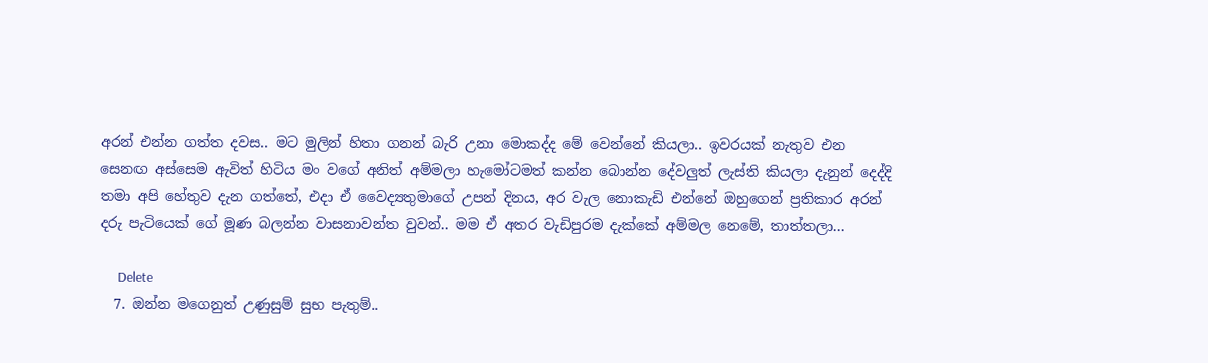අරන් එන්න ගත්ත දවස.. මට මුලින් හිතා ගනන් බැරි උනා මොකද්ද මේ වෙන්නේ කියලා.. ඉවරයක් නැතුව එන සෙනඟ අස්සෙම ඇවිත් හිටිය මං වගේ අනිත් අම්මලා හැමෝටමත් කන්න බොන්න දේවලුත් ලැස්ති කියලා දැනුන් දෙද්දි තමා අපි හේතුව දැන ගත්තේ, එදා ඒ වෛද්‍යතුමාගේ උපන් දිනය, අර වැල නොකැඩි එන්නේ ඔහුගෙන් ප්‍රතිකාර අරන් දරු පැටියෙක් ගේ මූණ බලන්න වාසනාවන්ත වුවන්.. මම ඒ අතර වැඩිපුරම දැක්කේ අම්මල නෙමේ, තාත්තලා...

      Delete
  7. ඔන්න මගෙනුත් උණුසුම් සුභ පැතුම්..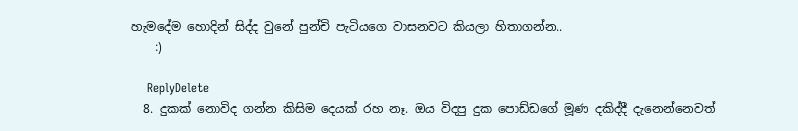හැමදේම හොදින් සිද්ද වුනේ පුන්චි පැටියගෙ වාසනවට කියලා හිතාගන්න..
    :)

    ReplyDelete
  8. දුකක් නොවිද ගන්න කිසිම දෙයක් රහ නෑ. ඔය විදපු දුක පොඩ්ඩගේ මූණ දකිද්දී දැනෙන්නෙවත්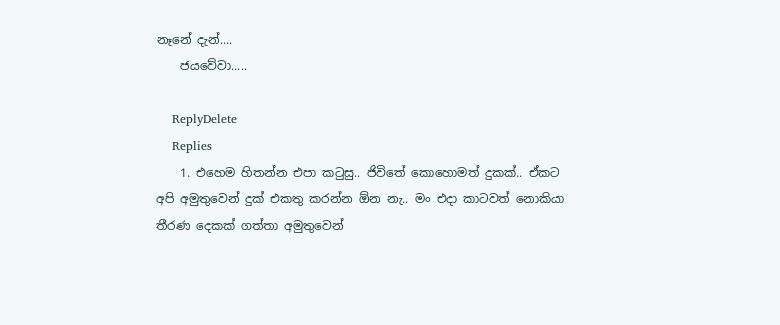නෑනේ දැන්....
    ජයවේවා.....

    ReplyDelete
    Replies
    1. එහෙම හිතන්න එපා කටුසු.. ජිවිතේ කොහොමත් දුකක්.. ඒකට අපි අමුතුවෙන් දුක් එකතු කරන්න ඕන නැ.. මං එදා කාටවත් නොකියා තීරණ දෙකක් ගත්තා අමුතුවෙන්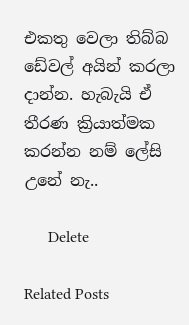එකතු වෙලා තිබ්බ ඩේවල් අයින් කරලා දාන්න. හැබැයි ඒ තීරණ ක්‍රියාත්මක කරන්න නම් ලේසි උනේ නැ..

      Delete

Related Posts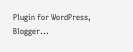Plugin for WordPress, Blogger...